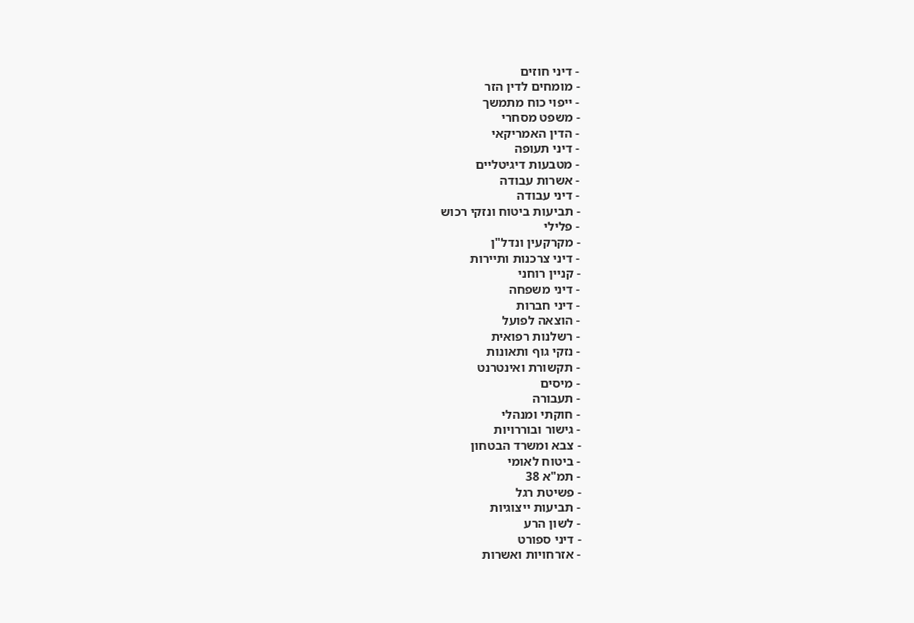- דיני חוזים
- מומחים לדין הזר
- ייפוי כוח מתמשך
- משפט מסחרי
- הדין האמריקאי
- דיני תעופה
- מטבעות דיגיטליים
- אשרות עבודה
- דיני עבודה
- תביעות ביטוח ונזקי רכוש
- פלילי
- מקרקעין ונדל"ן
- דיני צרכנות ותיירות
- קניין רוחני
- דיני משפחה
- דיני חברות
- הוצאה לפועל
- רשלנות רפואית
- נזקי גוף ותאונות
- תקשורת ואינטרנט
- מיסים
- תעבורה
- חוקתי ומנהלי
- גישור ובוררויות
- צבא ומשרד הבטחון
- ביטוח לאומי
- תמ"א 38
- פשיטת רגל
- תביעות ייצוגיות
- לשון הרע
- דיני ספורט
- אזרחויות ואשרות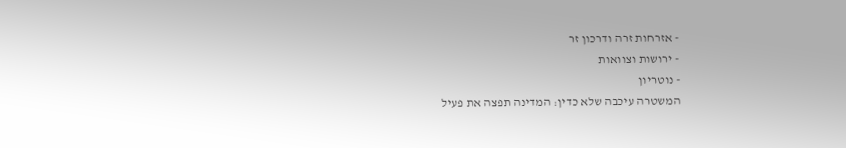- אזרחות זרה ודרכון זר
- ירושות וצוואות
- נוטריון
המשטרה עיכבה שלא כדין: המדינה תפצה את פעיל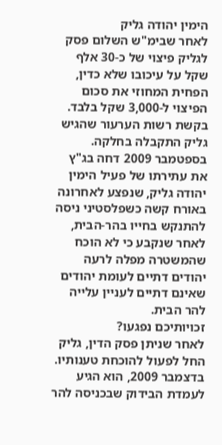הימין יהודה גליק
לאחר שבימ"ש השלום פסק לגליק פיצוי של כ-30 אלף שקל על עיכובו שלא כדין, הפחית המחוזי את סכום הפיצוי ל-3,000 שקל בלבד. בקשת רשות הערעור שהגיש גליק התקבלה בחלקה.
בספטמבר 2009 דחה בג"ץ את עתירתו של פעיל הימין יהודה גליק, שנפצע לאחרונה באורח קשה כשפלסטיני ניסה להתנקש בחייו בהר-הבית, לאחר שנקבע כי לא הוכח שהמשטרה מפלה לרעה יהודים דתיים לעומת יהודים שאינם דתיים לעניין עלייה להר הבית.
זכויותיכם נפגעו?
לאחר שניתן פסק הדין, גליק החל לפעול להוכחת טענותיו. בדצמבר 2009, הוא הגיע לעמדת הבידוק שבכניסה להר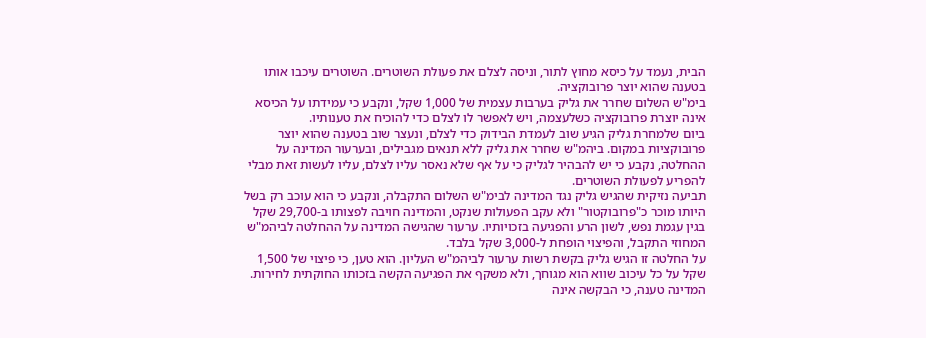הבית, נעמד על כיסא מחוץ לתור, וניסה לצלם את פעולת השוטרים. השוטרים עיכבו אותו בטענה שהוא יוצר פרובוקציה.
בימ"ש השלום שחרר את גליק בערבות עצמית של 1,000 שקל, ונקבע כי עמידתו על הכיסא אינה יוצרת פרובוקציה כשלעצמה, ויש לאפשר לו לצלם כדי להוכיח את טענותיו.
ביום שלמחרת גליק הגיע שוב לעמדת הבידוק כדי לצלם, ונעצר שוב בטענה שהוא יוצר פרובוקציות במקום. ביהמ"ש שחרר את גליק ללא תנאים מגבילים, ובערעור המדינה על ההחלטה, נקבע כי יש להבהיר לגליק כי על אף שלא נאסר עליו לצלם, עליו לעשות זאת מבלי להפריע לפעולת השוטרים.
תביעה נזיקית שהגיש גליק נגד המדינה לבימ"ש השלום התקבלה, ונקבע כי הוא עוכב רק בשל היותו מוכר כ"פרובוקטור" ולא עקב הפעולות שנקט, והמדינה חויבה לפצותו ב-29,700 שקל בגין עגמת נפש, לשון הרע והפגיעה בזכויותיו. ערעור שהגישה המדינה על ההחלטה לביהמ"ש המחוזי התקבל, והפיצוי הופחת ל-3,000 שקל בלבד.
על החלטה זו הגיש גליק בקשת רשות ערעור לביהמ"ש העליון. הוא טען, כי פיצוי של 1,500 שקל על כל עיכוב שווא הוא מגוחך, ולא משקף את הפגיעה הקשה בזכותו החוקתית לחירות.
המדינה טענה, כי הבקשה אינה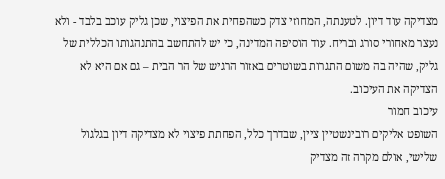מצדיקה עוד דיון. לטענתה, המחוזי צדק כשהפחית את הפיצוי, שכן גליק עוכב בלבד - ולא נעצר מאחורי סורג ובריח. עוד הוסיפה המדינה, כי יש להתחשב בהתנהגותו הכללית של גליק, שהיה בה משום התגרות בשוטרים באזור הרגיש של הר הבית – גם אם היא לא הצדיקה את העיכוב.
עיכוב חמור
השופט אליקים רובינשטיין ציין, שבדרך כלל, הפחתת פיצוי לא מצדיקה דיון בגלגול שלישי, אולם מקרה זה מצדיק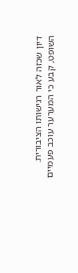דיון שכזה לאור רגישותו הציבורית.
השופט, קבע כי המערער עוכב פעמיים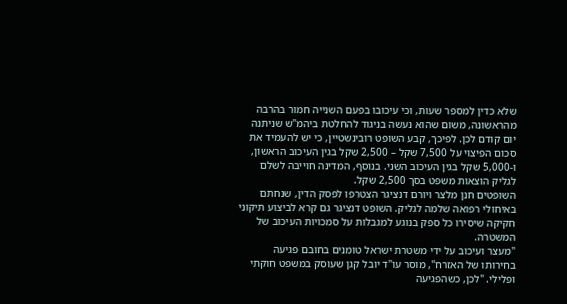שלא כדין למספר שעות, וכי עיכובו בפעם השנייה חמור בהרבה מהראשונה, משום שהוא נעשה בניגוד להחלטת ביהמ"ש שניתנה יום קודם לכן. לפיכך, קבע השופט רובינשטיין, כי יש להעמיד את סכום הפיצוי על 7,500 שקל – 2,500 שקל בגין העיכוב הראשון, ו-5,000 שקל בגין העיכוב השני. בנוסף, המדינה חוייבה לשלם לגליק הוצאות משפט בסך 2,500 שקל.
השופטים חנן מלצר ויורם דנציגר הצטרפו לפסק הדין, שנחתם באיחולי רפואה שלמה לגליק. השופט דנציגר גם קרא לביצוע תיקוני חקיקה שיסירו כל ספק בנוגע למגבלות על סמכויות העיכוב של המשטרה.
"מעצר ועיכוב על ידי משטרת ישראל טומנים בחובם פגיעה בחירותו של האזרח", מוסר עו"ד יובל קגן שעוסק במשפט חוקתי ופלילי. "לכן, כשהפגיעה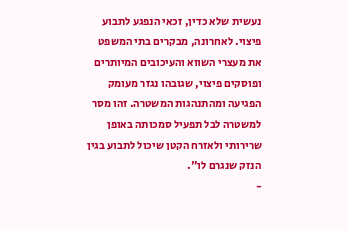נעשית שלא כדין, זכאי הנפגע לתבוע פיצוי. לאחרונה, מבקרים בתי המשפט את מעצרי השווא והעיכובים המיותרים ופוסקים פיצוי, שגובהו נגזר מעומק הפגיעה ומהתנהגות המשטרה. זהו מסר למשטרה לבל תפעיל סמכותה באופן שרירותי ולאזרח הקטן שיכול לתבוע בגין הנזק שנגרם לו".
-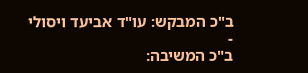ב"כ המבקש: עו"ד אביעד ויסולי
-
ב"כ המשיבה: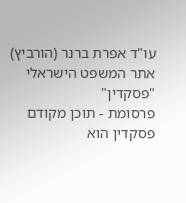עו"ד אפרת ברנר (הורביץ)
אתר המשפט הישראלי "פסקדין"
פרסומת - תוכן מקודם
פסקדין הוא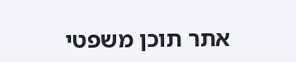אתר תוכן משפטי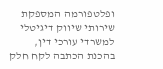ופלטפורמה המספקת שירותי שיווק דיגיטלי למשרדי עורכי דין,
בהכנת הכתבה לקח חלק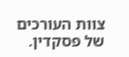צוות העורכים של פסקדין.